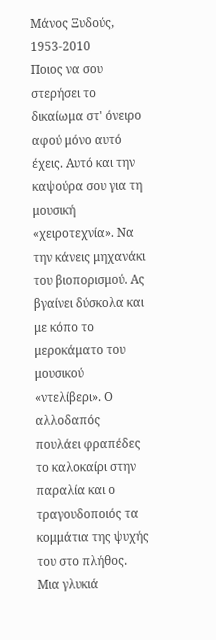Μάνος Ξυδούς, 1953-2010
Ποιος να σου στερήσει το δικαίωμα στ' όνειρο αφού μόνο αυτό έχεις. Αυτό και την καψούρα σου για τη μουσική «χειροτεχνία». Να την κάνεις μηχανάκι του βιοπορισμού. Ας βγαίνει δύσκολα και με κόπο το μεροκάματο του μουσικού «ντελίβερι». Ο αλλοδαπός πουλάει φραπέδες το καλοκαίρι στην παραλία και ο τραγουδοποιός τα κομμάτια της ψυχής του στο πλήθος. Μια γλυκιά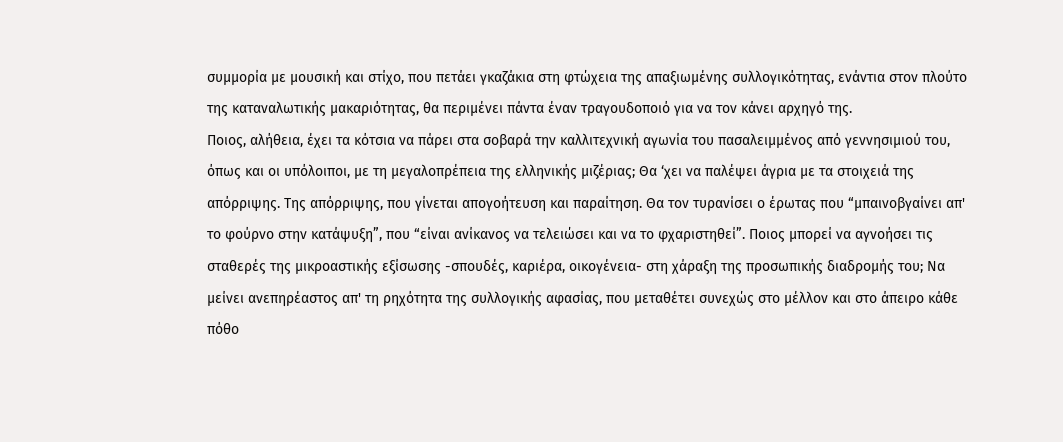συμμορία με μουσική και στίχο, που πετάει γκαζάκια στη φτώχεια της απαξιωμένης συλλογικότητας, ενάντια στον πλούτο της καταναλωτικής μακαριότητας, θα περιμένει πάντα έναν τραγουδοποιό για να τον κάνει αρχηγό της.
Ποιος, αλήθεια, έχει τα κότσια να πάρει στα σοβαρά την καλλιτεχνική αγωνία του πασαλειμμένος από γεννησιμιού του, όπως και οι υπόλοιποι, με τη μεγαλοπρέπεια της ελληνικής μιζέριας; Θα ‘χει να παλέψει άγρια με τα στοιχειά της απόρριψης. Της απόρριψης, που γίνεται απογοήτευση και παραίτηση. Θα τον τυρανίσει ο έρωτας που “μπαινοβγαίνει απ' το φούρνο στην κατάψυξη”, που “είναι ανίκανος να τελειώσει και να το φχαριστηθεί”. Ποιος μπορεί να αγνοήσει τις σταθερές της μικροαστικής εξίσωσης -σπουδές, καριέρα, οικογένεια- στη χάραξη της προσωπικής διαδρομής του; Να μείνει ανεπηρέαστος απ' τη ρηχότητα της συλλογικής αφασίας, που μεταθέτει συνεχώς στο μέλλον και στο άπειρο κάθε πόθο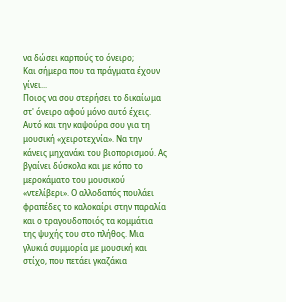να δώσει καρπούς το όνειρο;
Και σήμερα που τα πράγματα έχουν γίνει...
Ποιος να σου στερήσει το δικαίωμα στ' όνειρο αφού μόνο αυτό έχεις. Αυτό και την καψούρα σου για τη μουσική «χειροτεχνία». Να την κάνεις μηχανάκι του βιοπορισμού. Ας βγαίνει δύσκολα και με κόπο το μεροκάματο του μουσικού «ντελίβερι». Ο αλλοδαπός πουλάει φραπέδες το καλοκαίρι στην παραλία και ο τραγουδοποιός τα κομμάτια της ψυχής του στο πλήθος. Μια γλυκιά συμμορία με μουσική και στίχο, που πετάει γκαζάκια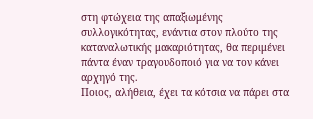στη φτώχεια της απαξιωμένης συλλογικότητας, ενάντια στον πλούτο της καταναλωτικής μακαριότητας, θα περιμένει πάντα έναν τραγουδοποιό για να τον κάνει αρχηγό της.
Ποιος, αλήθεια, έχει τα κότσια να πάρει στα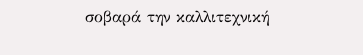σοβαρά την καλλιτεχνική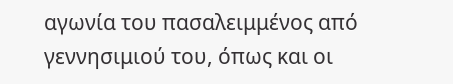αγωνία του πασαλειμμένος από γεννησιμιού του, όπως και οι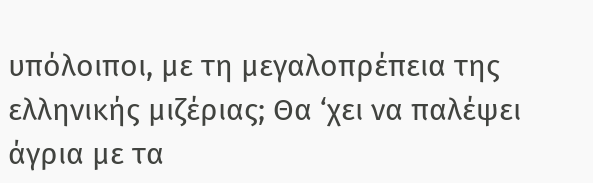υπόλοιποι, με τη μεγαλοπρέπεια της ελληνικής μιζέριας; Θα ‘χει να παλέψει άγρια με τα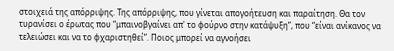στοιχειά της απόρριψης. Της απόρριψης, που γίνεται απογοήτευση και παραίτηση. Θα τον τυρανίσει ο έρωτας που “μπαινοβγαίνει απ' το φούρνο στην κατάψυξη”, που “είναι ανίκανος να τελειώσει και να το φχαριστηθεί”. Ποιος μπορεί να αγνοήσει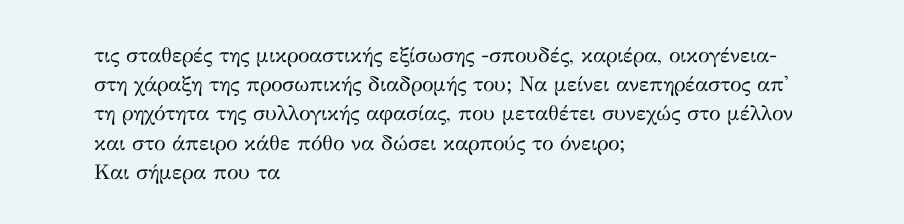τις σταθερές της μικροαστικής εξίσωσης -σπουδές, καριέρα, οικογένεια- στη χάραξη της προσωπικής διαδρομής του; Να μείνει ανεπηρέαστος απ' τη ρηχότητα της συλλογικής αφασίας, που μεταθέτει συνεχώς στο μέλλον και στο άπειρο κάθε πόθο να δώσει καρπούς το όνειρο;
Και σήμερα που τα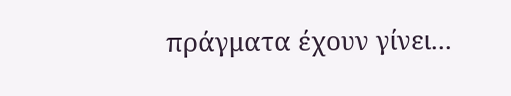πράγματα έχουν γίνει...